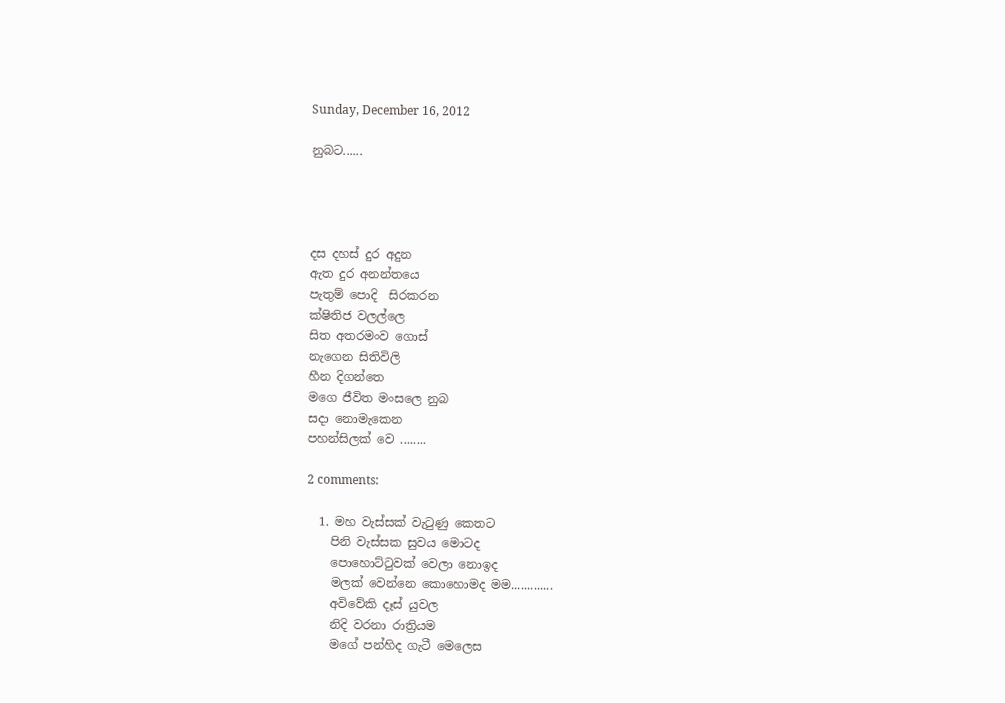Sunday, December 16, 2012

නුබට......




දස දහස් දුර අදුන
ඇත දුර අනන්තයෙ
පැතුම් පොදි  සිරකරන
ක්ෂිතිජ වලල්ලෙ
සිත අතරමංව ගොස්
නැගෙන සිතිවිලි
හීන දිගන්තෙ
මගෙ ජීවිත මංසලෙ නුබ
සදා නොමැකෙන
පහන්සිලක් වෙ ........

2 comments:

  1. මහ වැස්සක් වැටුණු කෙතට
    පිනි වැස්සක සුවය මොටද
    පොහොට්‍ටුවක් වෙලා නොඉද
    මලක් වෙන්නෙ කොහොමද මම.............
    අවිවේකි දෑස් යුවල
    නිදි වරනා රාත්‍රියම
    මගේ පන්හිද ගැටී මෙලෙස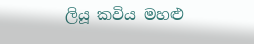ලියූ කවිය මහළු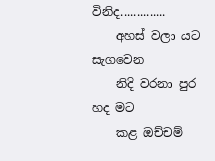විනිද..............
    අහස් වලා යට සැගවෙන
    නිදි වරනා පුර හද මට
    කළ ඔච්චම්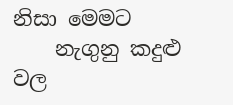නිසා මෙමට
    නැගුනු කදුළු වල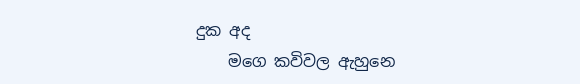දුක අද
    මගෙ කවිවල ඇහුනෙ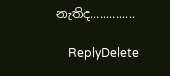නැතිද..............

    ReplyDelete